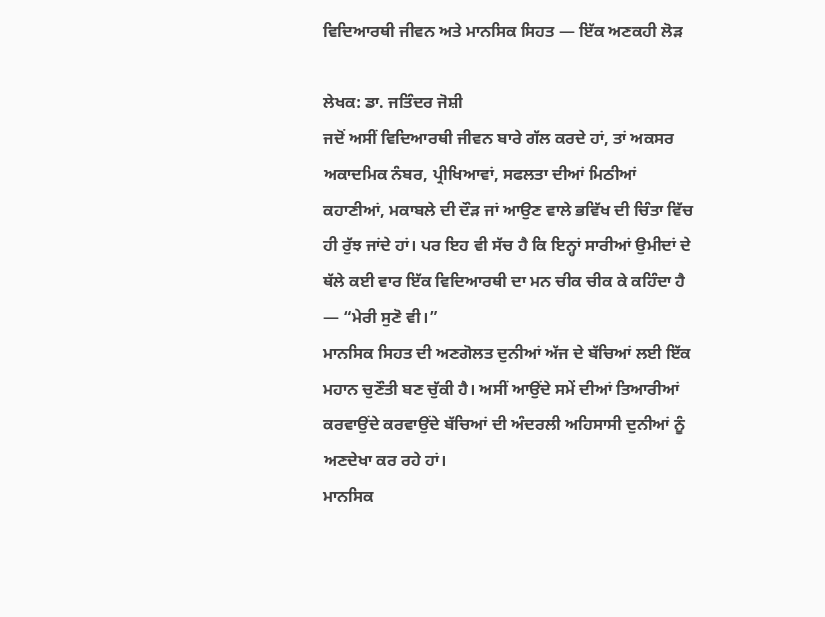ਵਿਦਿਆਰਥੀ ਜੀਵਨ ਅਤੇ ਮਾਨਸਿਕ ਸਿਹਤ — ਇੱਕ ਅਣਕਹੀ ਲੋੜ

ਲੇਖਕ: ਡਾ. ਜਤਿੰਦਰ ਜੋਸ਼ੀ
ਜਦੋਂ ਅਸੀਂ ਵਿਦਿਆਰਥੀ ਜੀਵਨ ਬਾਰੇ ਗੱਲ ਕਰਦੇ ਹਾਂ, ਤਾਂ ਅਕਸਰ ਅਕਾਦਮਿਕ ਨੰਬਰ, ਪ੍ਰੀਖਿਆਵਾਂ, ਸਫਲਤਾ ਦੀਆਂ ਮਿਠੀਆਂ ਕਹਾਣੀਆਂ, ਮਕਾਬਲੇ ਦੀ ਦੌੜ ਜਾਂ ਆਉਣ ਵਾਲੇ ਭਵਿੱਖ ਦੀ ਚਿੰਤਾ ਵਿੱਚ ਹੀ ਰੁੱਝ ਜਾਂਦੇ ਹਾਂ। ਪਰ ਇਹ ਵੀ ਸੱਚ ਹੈ ਕਿ ਇਨ੍ਹਾਂ ਸਾਰੀਆਂ ਉਮੀਦਾਂ ਦੇ ਥੱਲੇ ਕਈ ਵਾਰ ਇੱਕ ਵਿਦਿਆਰਥੀ ਦਾ ਮਨ ਚੀਕ ਚੀਕ ਕੇ ਕਹਿੰਦਾ ਹੈ — “ਮੇਰੀ ਸੁਣੋ ਵੀ।”
ਮਾਨਸਿਕ ਸਿਹਤ ਦੀ ਅਣਗੋਲਤ ਦੁਨੀਆਂ ਅੱਜ ਦੇ ਬੱਚਿਆਂ ਲਈ ਇੱਕ ਮਹਾਨ ਚੁਣੌਤੀ ਬਣ ਚੁੱਕੀ ਹੈ। ਅਸੀਂ ਆਉਂਦੇ ਸਮੇਂ ਦੀਆਂ ਤਿਆਰੀਆਂ ਕਰਵਾਉਂਦੇ ਕਰਵਾਉਂਦੇ ਬੱਚਿਆਂ ਦੀ ਅੰਦਰਲੀ ਅਹਿਸਾਸੀ ਦੁਨੀਆਂ ਨੂੰ ਅਣਦੇਖਾ ਕਰ ਰਹੇ ਹਾਂ।
ਮਾਨਸਿਕ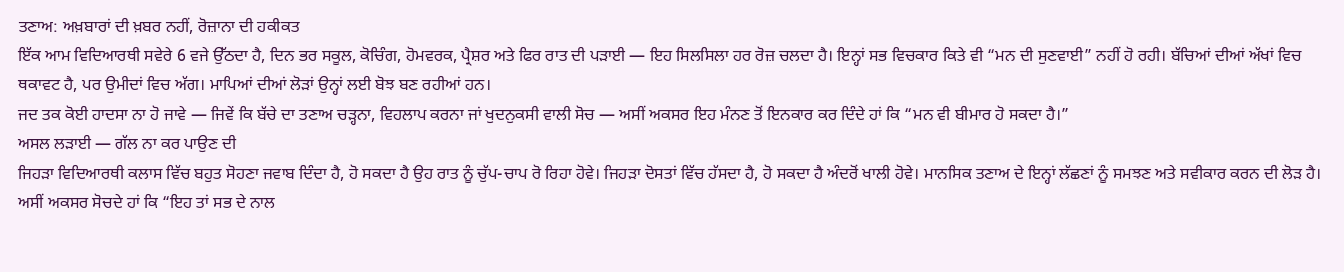ਤਣਾਅ: ਅਖ਼ਬਾਰਾਂ ਦੀ ਖ਼ਬਰ ਨਹੀਂ, ਰੋਜ਼ਾਨਾ ਦੀ ਹਕੀਕਤ
ਇੱਕ ਆਮ ਵਿਦਿਆਰਥੀ ਸਵੇਰੇ 6 ਵਜੇ ਉੱਠਦਾ ਹੈ, ਦਿਨ ਭਰ ਸਕੂਲ, ਕੋਚਿੰਗ, ਹੋਮਵਰਕ, ਪ੍ਰੈਸ਼ਰ ਅਤੇ ਫਿਰ ਰਾਤ ਦੀ ਪੜਾਈ — ਇਹ ਸਿਲਸਿਲਾ ਹਰ ਰੋਜ਼ ਚਲਦਾ ਹੈ। ਇਨ੍ਹਾਂ ਸਭ ਵਿਚਕਾਰ ਕਿਤੇ ਵੀ “ਮਨ ਦੀ ਸੁਣਵਾਈ” ਨਹੀਂ ਹੋ ਰਹੀ। ਬੱਚਿਆਂ ਦੀਆਂ ਅੱਖਾਂ ਵਿਚ ਥਕਾਵਟ ਹੈ, ਪਰ ਉਮੀਦਾਂ ਵਿਚ ਅੱਗ। ਮਾਪਿਆਂ ਦੀਆਂ ਲੋੜਾਂ ਉਨ੍ਹਾਂ ਲਈ ਬੋਝ ਬਣ ਰਹੀਆਂ ਹਨ।
ਜਦ ਤਕ ਕੋਈ ਹਾਦਸਾ ਨਾ ਹੋ ਜਾਵੇ — ਜਿਵੇਂ ਕਿ ਬੱਚੇ ਦਾ ਤਣਾਅ ਚੜ੍ਹਨਾ, ਵਿਹਲਾਪ ਕਰਨਾ ਜਾਂ ਖੁਦਨੁਕਸੀ ਵਾਲੀ ਸੋਚ — ਅਸੀਂ ਅਕਸਰ ਇਹ ਮੰਨਣ ਤੋਂ ਇਨਕਾਰ ਕਰ ਦਿੰਦੇ ਹਾਂ ਕਿ “ਮਨ ਵੀ ਬੀਮਾਰ ਹੋ ਸਕਦਾ ਹੈ।”
ਅਸਲ ਲੜਾਈ — ਗੱਲ ਨਾ ਕਰ ਪਾਉਣ ਦੀ
ਜਿਹੜਾ ਵਿਦਿਆਰਥੀ ਕਲਾਸ ਵਿੱਚ ਬਹੁਤ ਸੋਹਣਾ ਜਵਾਬ ਦਿੰਦਾ ਹੈ, ਹੋ ਸਕਦਾ ਹੈ ਉਹ ਰਾਤ ਨੂੰ ਚੁੱਪ-ਚਾਪ ਰੋ ਰਿਹਾ ਹੋਵੇ। ਜਿਹੜਾ ਦੋਸਤਾਂ ਵਿੱਚ ਹੱਸਦਾ ਹੈ, ਹੋ ਸਕਦਾ ਹੈ ਅੰਦਰੋਂ ਖਾਲੀ ਹੋਵੇ। ਮਾਨਸਿਕ ਤਣਾਅ ਦੇ ਇਨ੍ਹਾਂ ਲੱਛਣਾਂ ਨੂੰ ਸਮਝਣ ਅਤੇ ਸਵੀਕਾਰ ਕਰਨ ਦੀ ਲੋੜ ਹੈ।
ਅਸੀਂ ਅਕਸਰ ਸੋਚਦੇ ਹਾਂ ਕਿ “ਇਹ ਤਾਂ ਸਭ ਦੇ ਨਾਲ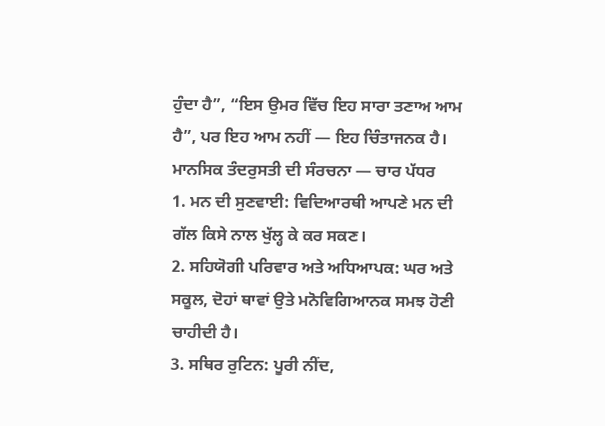ਹੁੰਦਾ ਹੈ”, “ਇਸ ਉਮਰ ਵਿੱਚ ਇਹ ਸਾਰਾ ਤਣਾਅ ਆਮ ਹੈ”, ਪਰ ਇਹ ਆਮ ਨਹੀਂ — ਇਹ ਚਿੰਤਾਜਨਕ ਹੈ।
ਮਾਨਸਿਕ ਤੰਦਰੁਸਤੀ ਦੀ ਸੰਰਚਨਾ — ਚਾਰ ਪੱਧਰ
1. ਮਨ ਦੀ ਸੁਣਵਾਈ: ਵਿਦਿਆਰਥੀ ਆਪਣੇ ਮਨ ਦੀ ਗੱਲ ਕਿਸੇ ਨਾਲ ਖੁੱਲ੍ਹ ਕੇ ਕਰ ਸਕਣ।
2. ਸਹਿਯੋਗੀ ਪਰਿਵਾਰ ਅਤੇ ਅਧਿਆਪਕ: ਘਰ ਅਤੇ ਸਕੂਲ, ਦੋਹਾਂ ਥਾਵਾਂ ਉਤੇ ਮਨੋਵਿਗਿਆਨਕ ਸਮਝ ਹੋਣੀ ਚਾਹੀਦੀ ਹੈ।
3. ਸਥਿਰ ਰੁਟਿਨ: ਪੂਰੀ ਨੀਂਦ,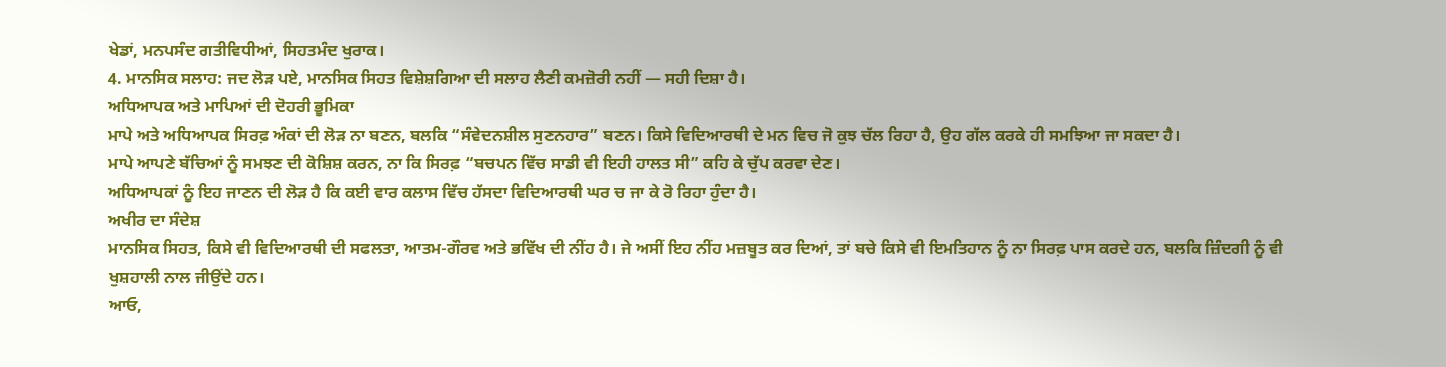ਖੇਡਾਂ, ਮਨਪਸੰਦ ਗਤੀਵਿਧੀਆਂ, ਸਿਹਤਮੰਦ ਖੁਰਾਕ।
4. ਮਾਨਸਿਕ ਸਲਾਹ: ਜਦ ਲੋੜ ਪਏ, ਮਾਨਸਿਕ ਸਿਹਤ ਵਿਸ਼ੇਸ਼ਗਿਆ ਦੀ ਸਲਾਹ ਲੈਣੀ ਕਮਜ਼ੋਰੀ ਨਹੀਂ — ਸਹੀ ਦਿਸ਼ਾ ਹੈ।
ਅਧਿਆਪਕ ਅਤੇ ਮਾਪਿਆਂ ਦੀ ਦੋਹਰੀ ਭੂਮਿਕਾ
ਮਾਪੇ ਅਤੇ ਅਧਿਆਪਕ ਸਿਰਫ਼ ਅੰਕਾਂ ਦੀ ਲੋੜ ਨਾ ਬਣਨ, ਬਲਕਿ “ਸੰਵੇਦਨਸ਼ੀਲ ਸੁਣਨਹਾਰ” ਬਣਨ। ਕਿਸੇ ਵਿਦਿਆਰਥੀ ਦੇ ਮਨ ਵਿਚ ਜੋ ਕੁਝ ਚੱਲ ਰਿਹਾ ਹੈ, ਉਹ ਗੱਲ ਕਰਕੇ ਹੀ ਸਮਝਿਆ ਜਾ ਸਕਦਾ ਹੈ।
ਮਾਪੇ ਆਪਣੇ ਬੱਚਿਆਂ ਨੂੰ ਸਮਝਣ ਦੀ ਕੋਸ਼ਿਸ਼ ਕਰਨ, ਨਾ ਕਿ ਸਿਰਫ਼ “ਬਚਪਨ ਵਿੱਚ ਸਾਡੀ ਵੀ ਇਹੀ ਹਾਲਤ ਸੀ” ਕਹਿ ਕੇ ਚੁੱਪ ਕਰਵਾ ਦੇਣ।
ਅਧਿਆਪਕਾਂ ਨੂੰ ਇਹ ਜਾਣਨ ਦੀ ਲੋੜ ਹੈ ਕਿ ਕਈ ਵਾਰ ਕਲਾਸ ਵਿੱਚ ਹੱਸਦਾ ਵਿਦਿਆਰਥੀ ਘਰ ਚ ਜਾ ਕੇ ਰੋ ਰਿਹਾ ਹੁੰਦਾ ਹੈ।
ਅਖੀਰ ਦਾ ਸੰਦੇਸ਼
ਮਾਨਸਿਕ ਸਿਹਤ, ਕਿਸੇ ਵੀ ਵਿਦਿਆਰਥੀ ਦੀ ਸਫਲਤਾ, ਆਤਮ-ਗੌਰਵ ਅਤੇ ਭਵਿੱਖ ਦੀ ਨੀਂਹ ਹੈ। ਜੇ ਅਸੀਂ ਇਹ ਨੀਂਹ ਮਜ਼ਬੂਤ ਕਰ ਦਿਆਂ, ਤਾਂ ਬਚੇ ਕਿਸੇ ਵੀ ਇਮਤਿਹਾਨ ਨੂੰ ਨਾ ਸਿਰਫ਼ ਪਾਸ ਕਰਦੇ ਹਨ, ਬਲਕਿ ਜ਼ਿੰਦਗੀ ਨੂੰ ਵੀ ਖੁਸ਼ਹਾਲੀ ਨਾਲ ਜੀਉਂਦੇ ਹਨ।
ਆਓ,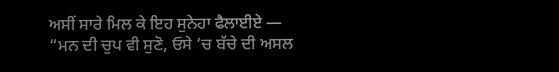ਅਸੀਂ ਸਾਰੇ ਮਿਲ ਕੇ ਇਹ ਸੁਨੇਹਾ ਫੈਲਾਈਏ —
“ਮਨ ਦੀ ਚੁਪ ਵੀ ਸੁਣੋ, ਓਸੇ ‘ਚ ਬੱਚੇ ਦੀ ਅਸਲ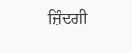ਜ਼ਿੰਦਗੀ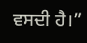ਵਸਦੀ ਹੈ।”